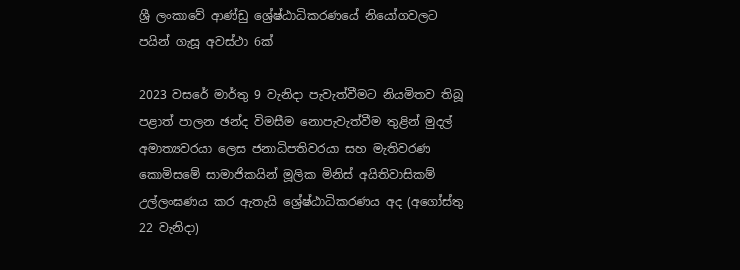ශ්‍රී ලංකාවේ ආණ්ඩු ශ්‍රේෂ්ඨාධිකරණයේ නියෝගවලට පයින් ගැසූ අවස්ථා 6ක්

2023 වසරේ මාර්තු 9 වැනිදා පැවැත්වීමට නියමිතව තිබූ පළාත් පාලන ඡන්ද විමසීම නොපැවැත්වීම තුළින් මුදල් අමාත්‍යවරයා ලෙස ජනාධිපතිවරයා සහ මැතිවරණ කොමිසමේ සාමාජිකයින් මූලික මිනිස් අයිතිවාසිකම් උල්ලංඝණය කර ඇතැයි ශ්‍රේෂ්ඨාධිකරණය අද (අගෝස්තු 22 වැනිදා)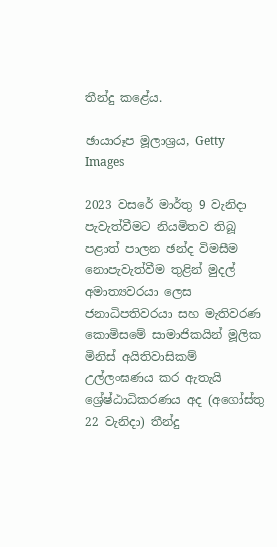තීන්දු කළේය.

ඡායාරූප මූලාශ්‍රය, Getty Images

2023 වසරේ මාර්තු 9 වැනිදා පැවැත්වීමට නියමිතව තිබූ පළාත් පාලන ඡන්ද විමසීම නොපැවැත්වීම තුළින් මුදල් අමාත්‍යවරයා ලෙස ජනාධිපතිවරයා සහ මැතිවරණ කොමිසමේ සාමාජිකයින් මූලික මිනිස් අයිතිවාසිකම් උල්ලංඝණය කර ඇතැයි ශ්‍රේෂ්ඨාධිකරණය අද (අගෝස්තු 22 වැනිදා) තීන්දු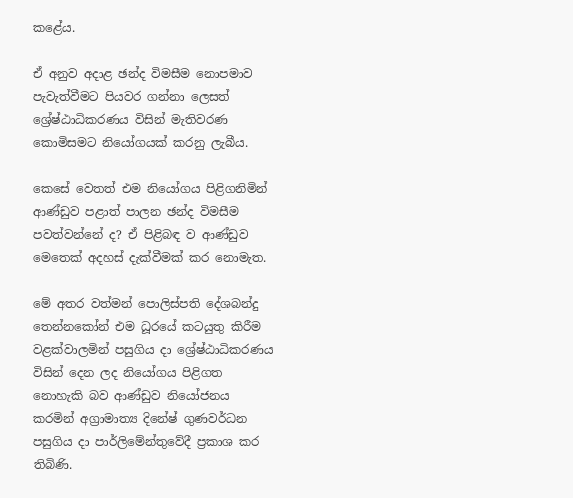කළේය.

ඒ අනුව අදාළ ඡන්ද විමසීම නොපමාව පැවැත්වීමට පියවර ගන්නා ලෙසත් ශ්‍රේෂ්ඨාධිකරණය විසින් මැතිවරණ කොමිසමට නියෝගයක් කරනු ලැබීය.

කෙසේ වෙතත් එම නියෝගය පිළිගනිමින් ආණ්ඩුව පළාත් පාලන ඡන්ද විමසීම පවත්වන්නේ ද? ඒ පිළිබඳ ව ආණ්ඩුව මෙතෙක් අදහස් දැක්වීමක් කර නොමැත.

මේ අතර වත්මන් පොලිස්පති දේශබන්දු තෙන්නකෝන් එම ධූරයේ කටයුතු කිරීම වළක්වාලමින් පසුගිය දා ශ්‍රේෂ්ඨාධිකරණය විසින් දෙන ලද නියෝගය පිළිගත නොහැකි බව ආණ්ඩුව නියෝජනය කරමින් අග්‍රාමාත්‍ය දිනේෂ් ගුණවර්ධන පසුගිය දා පාර්ලිමේන්තුවේදී ප්‍රකාශ කර තිබිණි.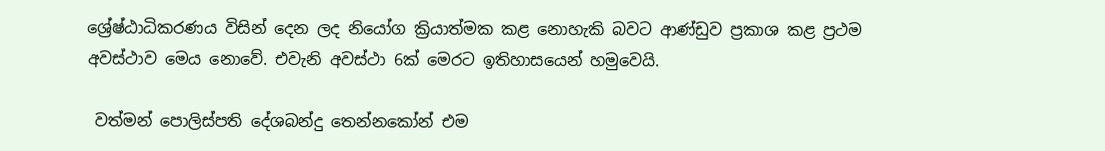ශ්‍රේෂ්ඨාධිකරණය විසින් දෙන ලද නියෝග ක්‍රියාත්මක කළ නොහැකි බවට ආණ්ඩුව ප්‍රකාශ කළ ප්‍රථම අවස්ථාව මෙය නොවේ. එවැනි අවස්ථා 6ක් මෙරට ඉතිහාසයෙන් හමුවෙයි.

 වත්මන් පොලිස්පති දේශබන්දු තෙන්නකෝන් එම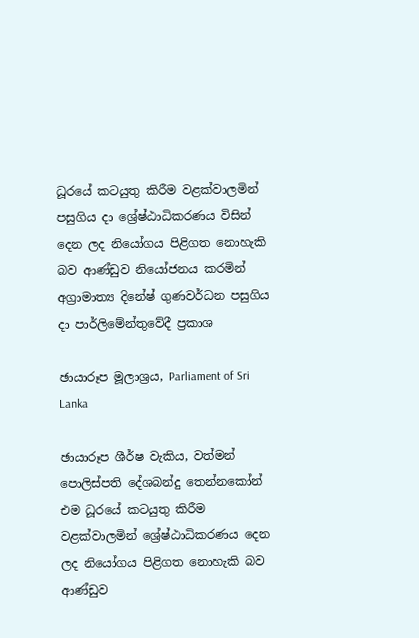ධූරයේ කටයුතු කිරීම වළක්වාලමින් පසුගිය දා ශ්‍රේෂ්ඨාධිකරණය විසින් දෙන ලද නියෝගය පිළිගත නොහැකි බව ආණ්ඩුව නියෝජනය කරමින් අග්‍රාමාත්‍ය දිනේෂ් ගුණවර්ධන පසුගිය දා පාර්ලිමේන්තුවේදී ප්‍රකාශ

ඡායාරූප මූලාශ්‍රය, Parliament of Sri Lanka

ඡායාරූප ශීර්ෂ වැකිය, වත්මන් පොලිස්පති දේශබන්දු තෙන්නකෝන් එම ධූරයේ කටයුතු කිරීම වළක්වාලමින් ශ්‍රේෂ්ඨාධිකරණය දෙන ලද නියෝගය පිළිගත නොහැකි බව ආණ්ඩුව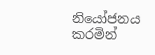නියෝජනය කරමින්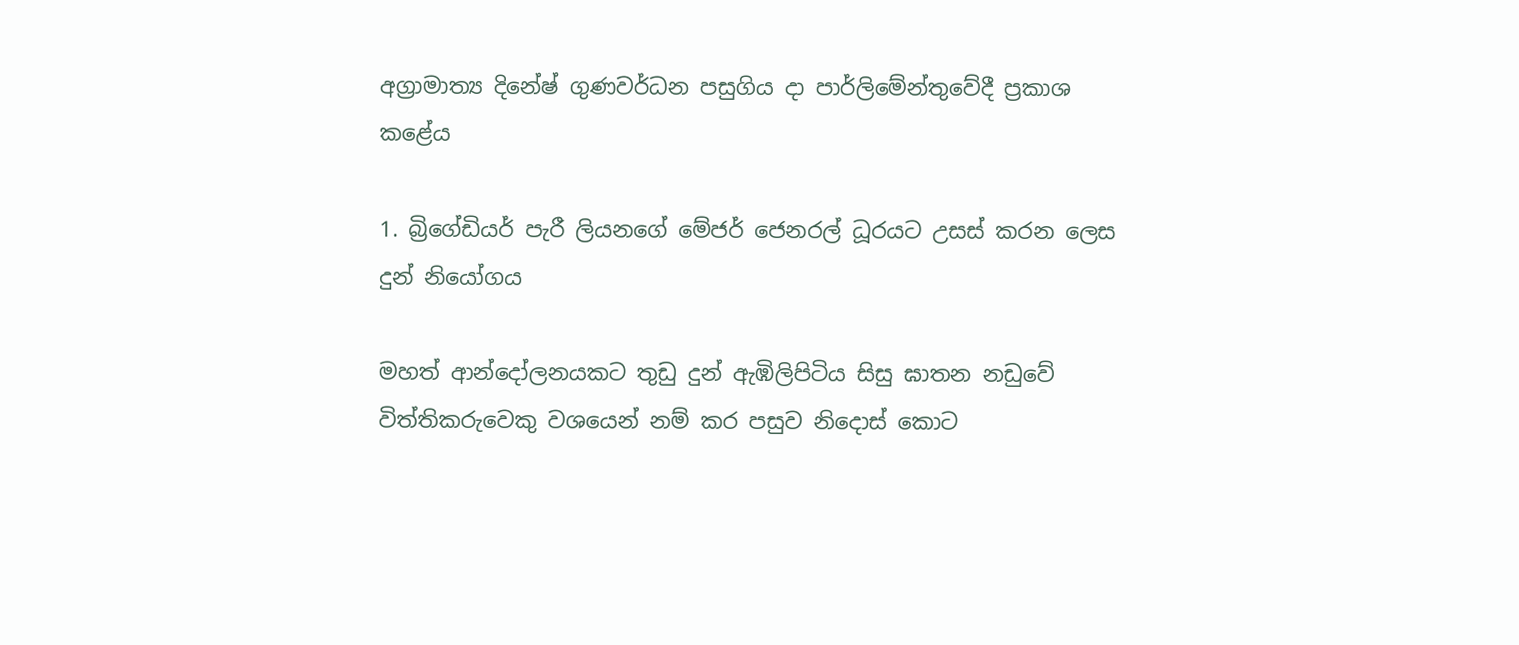අග්‍රාමාත්‍ය දිනේෂ් ගුණවර්ධන පසුගිය දා පාර්ලිමේන්තුවේදී ප්‍රකාශ කළේය

1. බ්‍රිගේඩියර් පැරී ලියනගේ මේජර් ජෙනරල් ධූරයට උසස් කරන ලෙස දුන් නියෝගය

මහත් ආන්දෝලනයකට තුඩු දුන් ඇඹිලිපිටිය සිසු ඝාතන නඩුවේ විත්තිකරුවෙකු වශයෙන් නම් කර පසුව නිදොස් කොට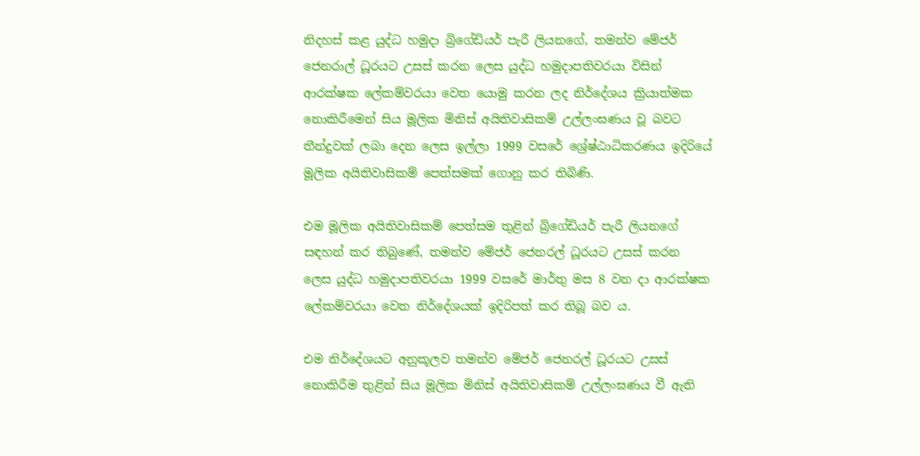නිදහස් කළ යුද්ධ හමුදා බ්‍රිගේඩියර් පැරී ලියනගේ, තමන්ව මේජර් ජෙනරාල් ධූරයට උසස් කරන ලෙස යුද්ධ හමුදාපතිවරයා විසින් ආරක්ෂක ලේකම්වරයා වෙත යොමු කරන ලද නිර්දේශය ක්‍රියාත්මක නොකිරීමෙන් සිය මූලික මිනිස් අයිතිවාසිකම් උල්ලංඝණය වූ බවට තීන්දුවක් ලබා දෙන ලෙස ඉල්ලා 1999 වසරේ ශ්‍රේෂ්ඨාධිකරණය ඉදිරියේ මූලික අයිතිවාසිකම් පෙත්සමක් ගොනු කර තිබිණි.

එම මූලික අයිතිවාසිකම් පෙත්සම තුළින් බ්‍රිගේඩියර් පැරී ලියනගේ සඳහන් කර තිබුණේ, තමන්ව මේජර් ජෙනරල් ධූරයට උසස් කරන ලෙස යුද්ධ හමුදාපතිවරයා 1999 වසරේ මාර්තු මස 8 වන දා ආරක්ෂක ලේකම්වරයා වෙත නිර්දේශයක් ඉදිරිපත් කර තිබූ බව ය.

එම නිර්දේශයට අනුකූලව තමන්ව මේජර් ජෙනරල් ධූරයට උසස් නොකිරීම තුළින් සිය මූලික මිනිස් අයිතිවාසිකම් උල්ලංඝණය වී ඇති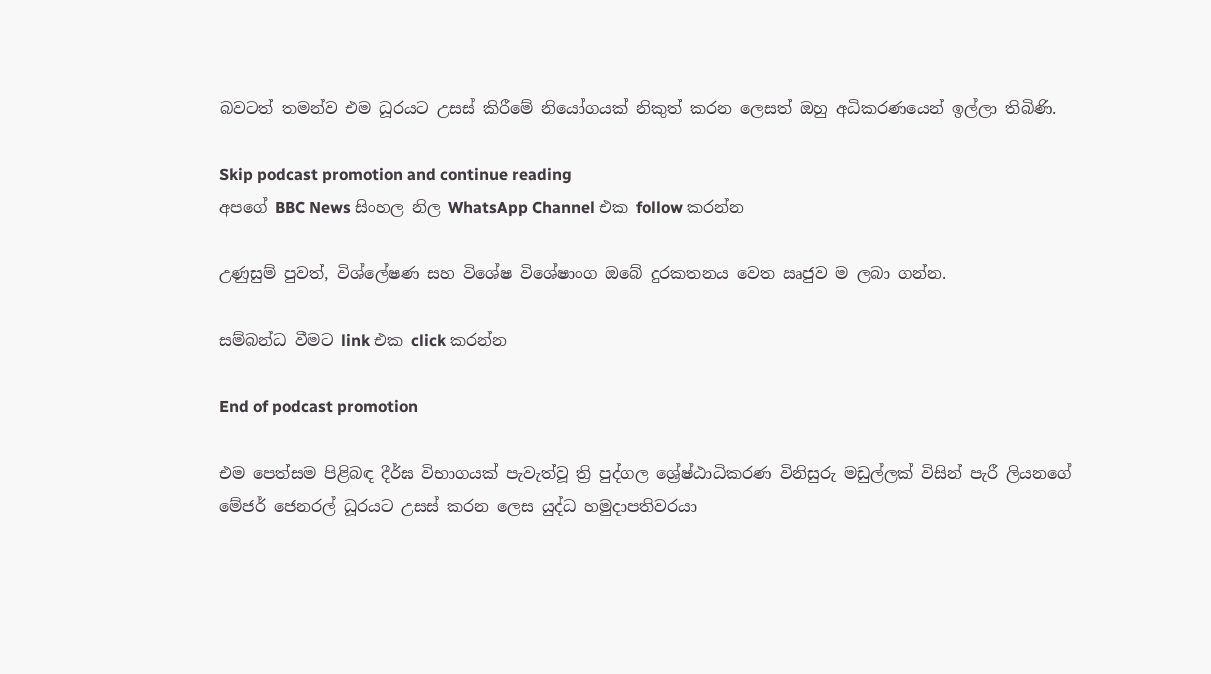බවටත් තමන්ව එම ධූරයට උසස් කිරීමේ නියෝගයක් නිකුත් කරන ලෙසත් ඔහු අධිකරණයෙන් ඉල්ලා තිබිණි.

Skip podcast promotion and continue reading
අපගේ BBC News සිංහල නිල WhatsApp Channel එක follow කරන්න

උණුසුම් පුවත්, විශ්ලේෂණ සහ විශේෂ විශේෂාංග ඔබේ දුරකතනය වෙත ඍජුව ම ලබා ගන්න.

සම්බන්ධ වීමට link එක click කරන්න

End of podcast promotion

එම පෙත්සම පිළිබඳ දීර්ඝ විභාගයක් පැවැත්වූ ත්‍රි පුද්ගල ශ්‍රේෂ්ඨාධිකරණ විනිසුරු මඩුල්ලක් විසින් පැරී ලියනගේ මේජර් ජෙනරල් ධූරයට උසස් කරන ලෙස යුද්ධ හමුදාපතිවරයා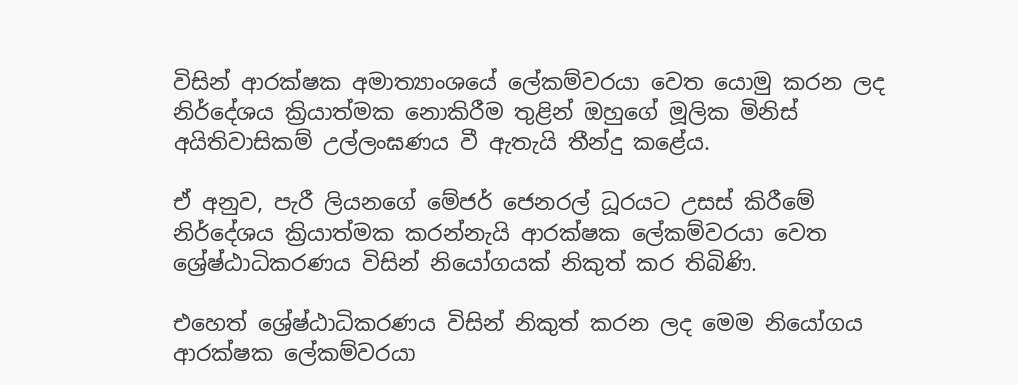විසින් ආරක්ෂක අමාත්‍යාංශයේ ලේකම්වරයා වෙත යොමු කරන ලද නිර්දේශය ක්‍රියාත්මක නොකිරීම තුළින් ඔහුගේ මූලික මිනිස් අයිතිවාසිකම් උල්ලංඝණය වී ඇතැයි තීන්දු කළේය.

ඒ අනුව, පැරී ලියනගේ මේජර් ජෙනරල් ධූරයට උසස් කිරීමේ නිර්දේශය ක්‍රියාත්මක කරන්නැයි ආරක්ෂක ලේකම්වරයා වෙත ශ්‍රේෂ්ඨාධිකරණය විසින් නියෝගයක් නිකුත් කර තිබිණි.

එහෙත් ශ්‍රේෂ්ඨාධිකරණය විසින් නිකුත් කරන ලද මෙම නියෝගය ආරක්ෂක ලේකම්වරයා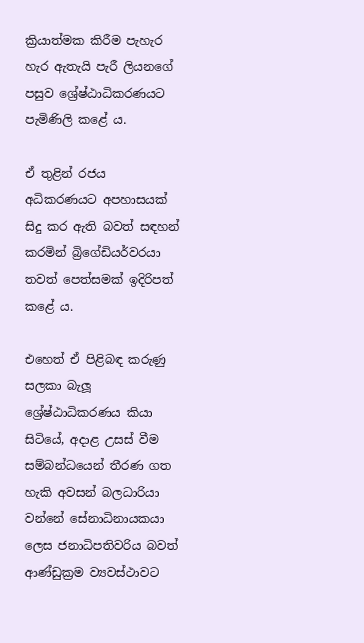ක්‍රියාත්මක කිරීම පැහැර හැර ඇතැයි පැරී ලියනගේ පසුව ශ්‍රේෂ්ඨාධිකරණයට පැමිණිලි කළේ ය.

ඒ තුළින් රජය අධිකරණයට අපහාසයක් සිදු කර ඇති බවත් සඳහන් කරමින් බ්‍රිගේඩියර්වරයා තවත් පෙත්සමක් ඉදිරිපත් කළේ ය.

එහෙත් ඒ පිළිබඳ කරුණු සලකා බැලූ ශ්‍රේෂ්ඨාධිකරණය කියා සිටියේ, අදාළ උසස් වීම සම්බන්ධයෙන් තීරණ ගත හැකි අවසන් බලධාරියා වන්නේ සේනාධිනායකයා ලෙස ජනාධිපතිවරිය බවත් ආණ්ඩුක්‍රම ව්‍යවස්ථාවට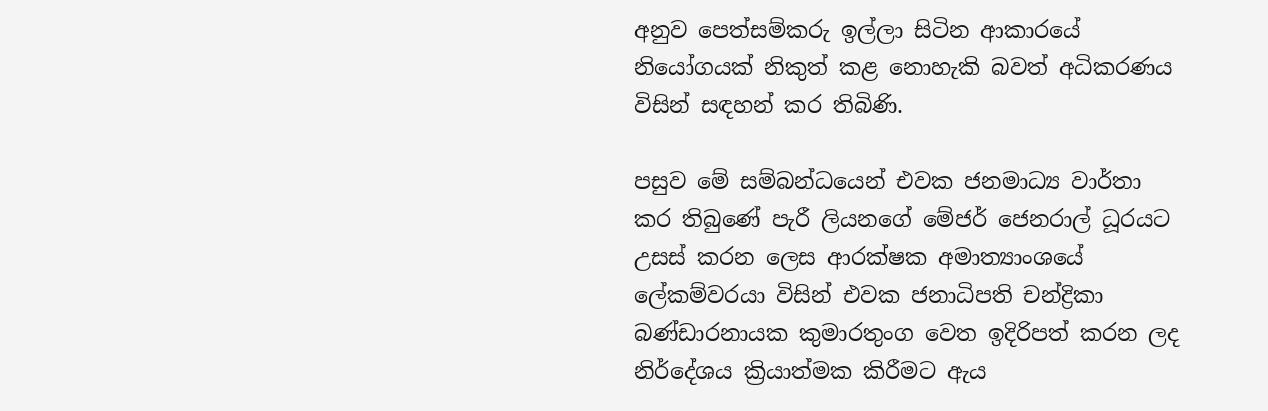අනුව පෙත්සම්කරු ඉල්ලා සිටින ආකාරයේ නියෝගයක් නිකුත් කළ නොහැකි බවත් අධිකරණය විසින් සඳහන් කර තිබිණි.

පසුව මේ සම්බන්ධයෙන් එවක ජනමාධ්‍ය වාර්තා කර තිබුණේ පැරී ලියනගේ මේජර් ජෙනරාල් ධූරයට උසස් කරන ලෙස ආරක්ෂක අමාත්‍යාංශයේ ලේකම්වරයා විසින් එවක ජනාධිපති චන්ද්‍රිකා බණ්ඩාරනායක කුමාරතුංග වෙත ඉදිරිපත් කරන ලද නිර්දේශය ක්‍රියාත්මක කිරීමට ඇය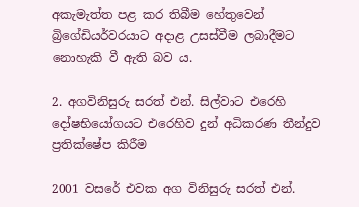අකැමැත්ත පළ කර තිබීම හේතුවෙන් බ්‍රිගේඩියර්වරයාට අදාළ උසස්වීම ලබාදීමට නොහැකි වී ඇති බව ය.

2. අගවිනිසුරු සරත් එන්. සිල්වාට එරෙහි දෝෂභියෝගයට එරෙහිව දුන් අධිකරණ තීන්දුව ප්‍රතික්ෂේප කිරීම

2001 වසරේ එවක අග විනිසුරු සරත් එන්.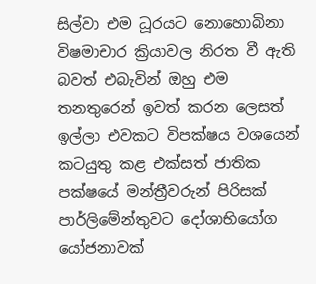සිල්වා එම ධූරයට නොහොබිනා විෂමාචාර ක්‍රියාවල නිරත වී ඇති බවත් එබැවින් ඔහු එම තනතුරෙන් ඉවත් කරන ලෙසත් ඉල්ලා එවකට විපක්ෂය වශයෙන් කටයුතු කළ එක්සත් ජාතික පක්ෂයේ මන්ත්‍රීවරුන් පිරිසක් පාර්ලිමේන්තුවට දෝශාභියෝග යෝජනාවක්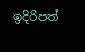ඉදිරිපත්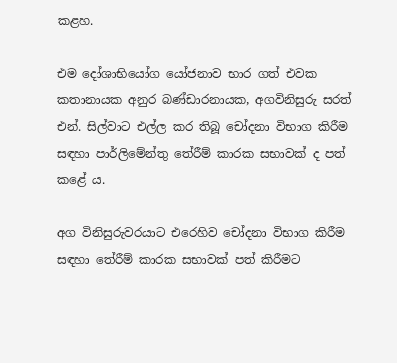කළහ.

එම දෝශාභියෝග යෝජනාව භාර ගත් එවක කතානායක අනුර බණ්ඩාරනායක, අගවිනිසුරු සරත් එන්. සිල්වාට එල්ල කර තිබූ චෝදනා විභාග කිරීම සඳහා පාර්ලිමේන්තු තේරීම් කාරක සභාවක් ද පත් කළේ ය.

අග විනිසුරුවරයාට එරෙහිව චෝදනා විභාග කිරීම සඳහා තේරීම් කාරක සභාවක් පත් කිරීමට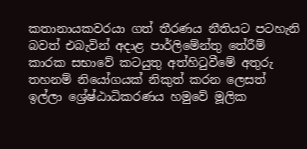කතානායකවරයා ගත් තීරණය නීතියට පටහැනි බවත් එබැවින් අදාළ පාර්ලිමේන්තු තේරීම් කාරක සභාවේ කටයුතු අත්හිටුවීමේ අතුරු තහනම් නියෝගයක් නිකුත් කරන ලෙසත් ඉල්ලා ශ්‍රේෂ්ඨාධිකරණය හමුවේ මූලික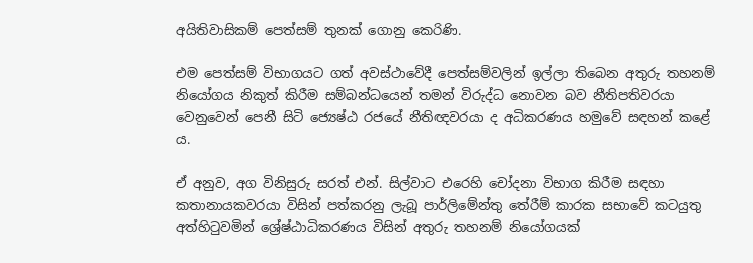අයිතිවාසිකම් පෙත්සම් තුනක් ගොනු කෙරිණි.

එම පෙත්සම් විභාගයට ගත් අවස්ථාවේදී පෙත්සම්වලින් ඉල්ලා තිබෙන අතුරු තහනම් නියෝගය නිකුත් කිරීම සම්බන්ධයෙන් තමන් විරුද්ධ නොවන බව නීතිපතිවරයා වෙනුවෙන් පෙනී සිටි ජ්‍යෙෂ්ඨ රජයේ නීතිඥවරයා ද අධිකරණය හමුවේ සඳහන් කළේ ය.

ඒ අනුව, අග විනිසුරු සරත් එන්. සිල්වාට එරෙහි චෝදනා විභාග කිරීම සඳහා කතානායකවරයා විසින් පත්කරනු ලැබූ පාර්ලිමේන්තු තේරීම් කාරක සභාවේ කටයුතු අත්හිටුවමින් ශ්‍රේෂ්ඨාධිකරණය විසින් අතුරු තහනම් නියෝගයක්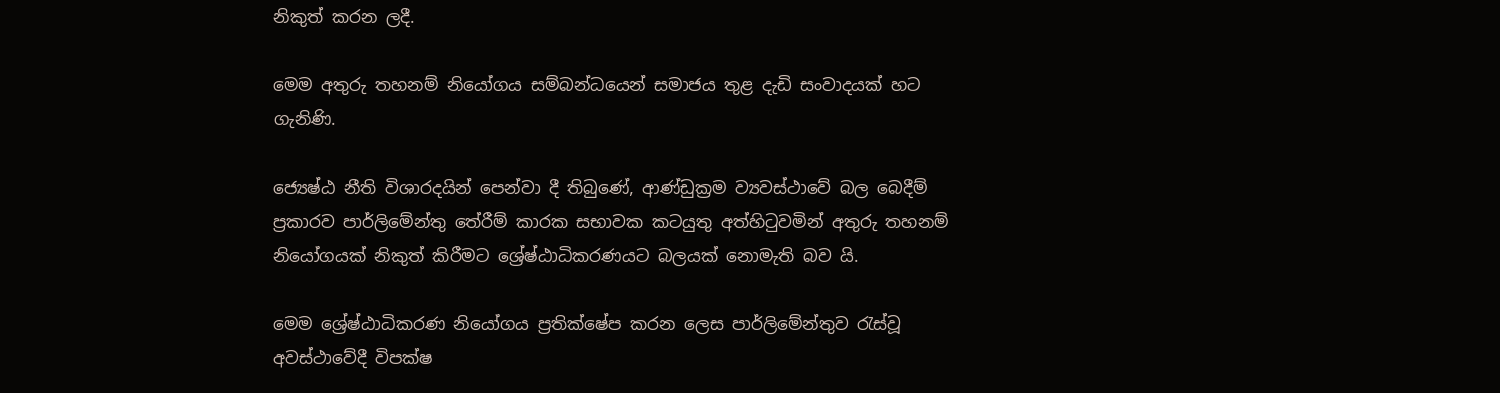නිකුත් කරන ලදී.

මෙම අතුරු තහනම් නියෝගය සම්බන්ධයෙන් සමාජය තුළ දැඩි සංවාදයක් හට ගැනිණි.

ජ්‍යෙෂ්ඨ නීති විශාරදයින් පෙන්වා දී තිබුණේ, ආණ්ඩුක්‍රම ව්‍යවස්ථාවේ බල බෙදීම් ප්‍රකාරව පාර්ලිමේන්තු තේරීම් කාරක සභාවක කටයුතු අත්හිටුවමින් අතුරු තහනම් නියෝගයක් නිකුත් කිරීමට ශ්‍රේෂ්ඨාධිකරණයට බලයක් නොමැති බව යි.

මෙම ශ්‍රේෂ්ඨාධිකරණ නියෝගය ප්‍රතික්ෂේප කරන ලෙස පාර්ලිමේන්තුව රැස්වූ අවස්ථාවේදී විපක්ෂ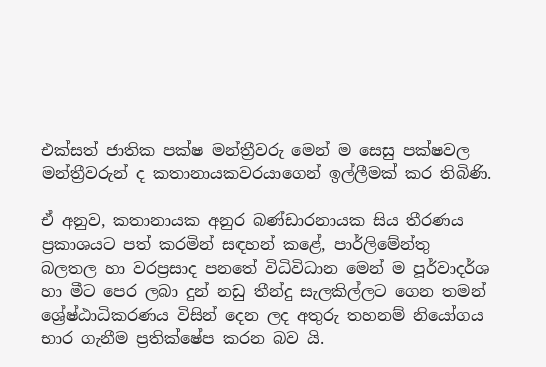එක්සත් ජාතික පක්ෂ මන්ත්‍රීවරු මෙන් ම සෙසු පක්ෂවල මන්ත්‍රීවරුන් ද කතානායකවරයාගෙන් ඉල්ලීමක් කර තිබිණි.

ඒ අනුව, කතානායක අනුර බණ්ඩාරනායක සිය තීරණය ප්‍රකාශයට පත් කරමින් සඳහන් කළේ, පාර්ලිමේන්තු බලතල හා වරප්‍රසාද පනතේ විධිවිධාන මෙන් ම පූර්වාදර්ශ හා මීට පෙර ලබා දුන් නඩු තීන්දු සැලකිල්ලට ගෙන තමන් ශ්‍රේෂ්ඨාධිකරණය විසින් දෙන ලද අතුරු තහනම් නියෝගය භාර ගැනීම ප්‍රතික්ෂේප කරන බව යි.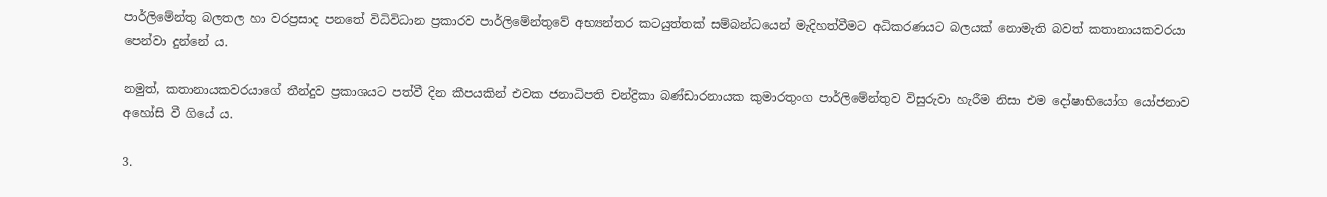පාර්ලිමේන්තු බලතල හා වරප්‍රසාද පනතේ විධිවිධාන ප්‍රකාරව පාර්ලිමේන්තුවේ අභ්‍යන්තර කටයුත්තක් සම්බන්ධයෙන් මැදිහත්වීමට අධිකරණයට බලයක් නොමැති බවත් කතානායකවරයා පෙන්වා දුන්නේ ය.

නමුත්, කතානායකවරයාගේ තීන්දුව ප්‍රකාශයට පත්වී දින කීපයකින් එවක ජනාධිපති චන්ද්‍රිකා බණ්ඩාරනායක කුමාරතුංග පාර්ලිමේන්තුව විසුරුවා හැරීම නිසා එම දෝෂාභියෝග යෝජනාව අහෝසි වී ගියේ ය.

3.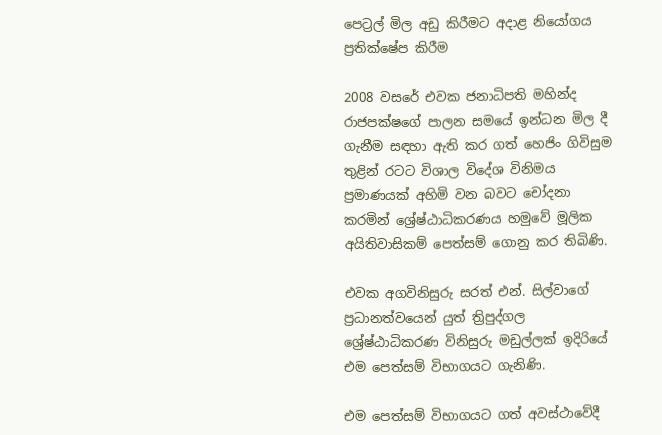පෙට්‍රල් මිල අඩු කිරීමට අදාළ නියෝගය ප්‍රතික්ෂේප කිරීම

2008 වසරේ එවක ජනාධිපති මහින්ද රාජපක්ෂගේ පාලන සමයේ ඉන්ධන මිල දී ගැනීම සඳහා ඇති කර ගත් හෙජිං ගිවිසුම තුළින් රටට විශාල විදේශ විනිමය ප්‍රමාණයක් අහිමි වන බවට චෝදනා කරමින් ශ්‍රේෂ්ඨාධිකරණය හමුවේ මූලික අයිතිවාසිකම් පෙත්සම් ගොනු කර තිබිණි.

එවක අගවිනිසුරු සරත් එන්. සිල්වාගේ ප්‍රධානත්වයෙන් යුත් ත්‍රිපුද්ගල ශ්‍රේෂ්ඨාධිකරණ විනිසුරු මඩුල්ලක් ඉදිරියේ එම පෙත්සම් විභාගයට ගැනිණි.

එම පෙත්සම් විභාගයට ගත් අවස්ථාවේදී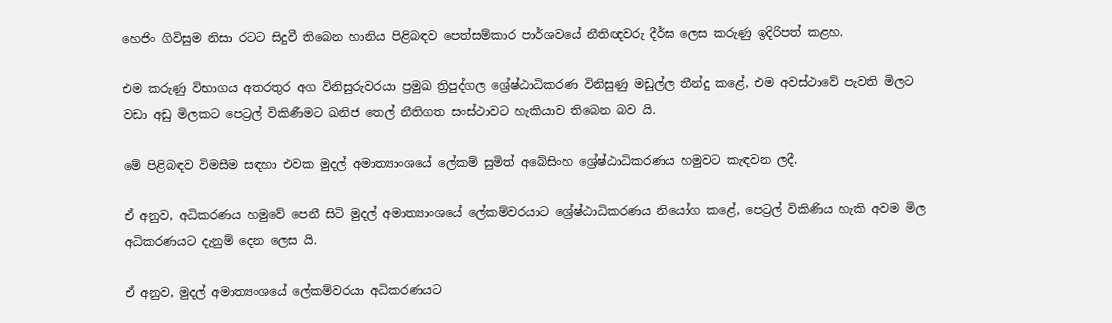හෙජිං ගිවිසුම නිසා රටට සිදුවී තිබෙන හානිය පිළිබඳව පෙත්සම්කාර පාර්ශවයේ නීතිඥවරු දීර්ඝ ලෙස කරුණු ඉදිරිපත් කළහ.

එම කරුණු විභාගය අතරතුර අග විනිසුරුවරයා ප්‍රමුඛ ත්‍රිපුද්ගල ශ්‍රේෂ්ඨාධිකරණ විනිසුණු මඩුල්ල තීන්දු කළේ, එම අවස්ථාවේ පැවති මිලට වඩා අඩු මිලකට පෙට්‍රල් විකිණීමට ඛනිජ තෙල් නීතිගත සංස්ථාවට හැකියාව තිබෙන බව යි.

මේ පිළිබඳව විමසීම සඳහා එවක මුදල් අමාත්‍යාංශයේ ලේකම් සුමිත් අබේසිංහ ශ්‍රේෂ්ඨාධිකරණය හමුවට කැඳවන ලදී.

ඒ අනුව, අධිකරණය හමුවේ පෙනී සිටි මුදල් අමාත්‍යාංශයේ ලේකම්වරයාට ශ්‍රේෂ්ඨාධිකරණය නියෝග කළේ, පෙට්‍රල් විකිණිය හැකි අවම මිල අධිකරණයට දැනුම් දෙන ලෙස යි.

ඒ අනුව, මුදල් අමාත්‍යංශයේ ලේකම්වරයා අධිකරණයට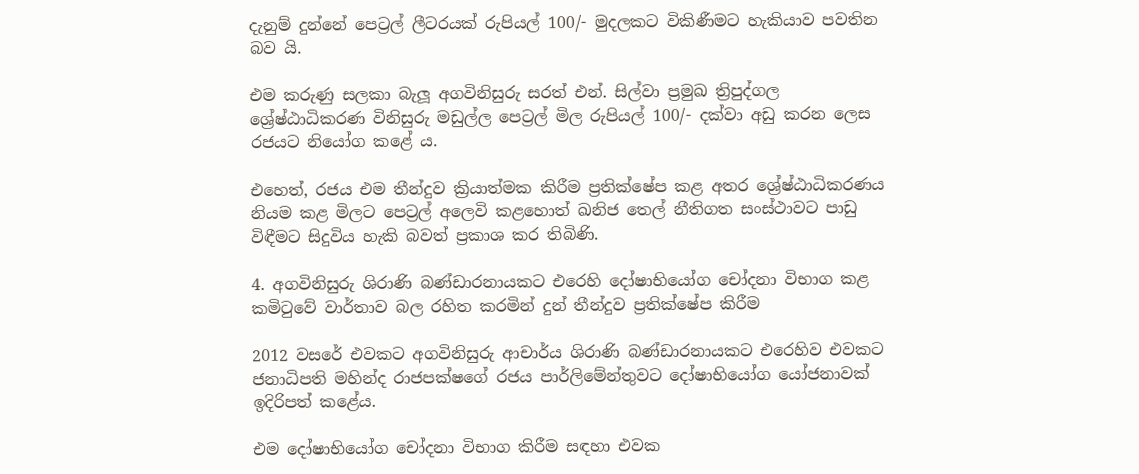දැනුම් දුන්නේ පෙට්‍රල් ලීටරයක් රුපියල් 100/- මුදලකට විකිණීමට හැකියාව පවතින බව යි.

එම කරුණු සලකා බැලූ අගවිනිසුරු සරත් එන්. සිල්වා ප්‍රමුඛ ත්‍රිපුද්ගල ශ්‍රේෂ්ඨාධිකරණ විනිසුරු මඩුල්ල පෙට්‍රල් මිල රුපියල් 100/- දක්වා අඩු කරන ලෙස රජයට නියෝග කළේ ය.

එහෙත්, රජය එම තීන්දුව ක්‍රියාත්මක කිරීම ප්‍රතික්ෂේප කළ අතර ශ්‍රේෂ්ඨාධිකරණය නියම කළ මිලට පෙට්‍රල් අලෙවි කළහොත් ඛනිජ තෙල් නීතිගත සංස්ථාවට පාඩු විඳීමට සිදුවිය හැකි බවත් ප්‍රකාශ කර තිබිණි.

4. අගවිනිසුරු ශිරාණි බණ්ඩාරනායකට එරෙහි දෝෂාභියෝග චෝදනා විභාග කළ කමිටුවේ වාර්තාව බල රහිත කරමින් දුන් තීන්දුව ප්‍රතික්ෂේප කිරීම

2012 වසරේ එවකට අගවිනිසුරු ආචාර්ය ශිරාණි බණ්ඩාරනායකට එරෙහිව එවකට ජනාධිපති මහින්ද රාජපක්ෂගේ රජය පාර්ලිමේන්තුවට දෝෂාභියෝග යෝජනාවක් ඉදිරිපත් කළේය.

එම දෝෂාභියෝග චෝදනා විභාග කිරීම සඳහා එවක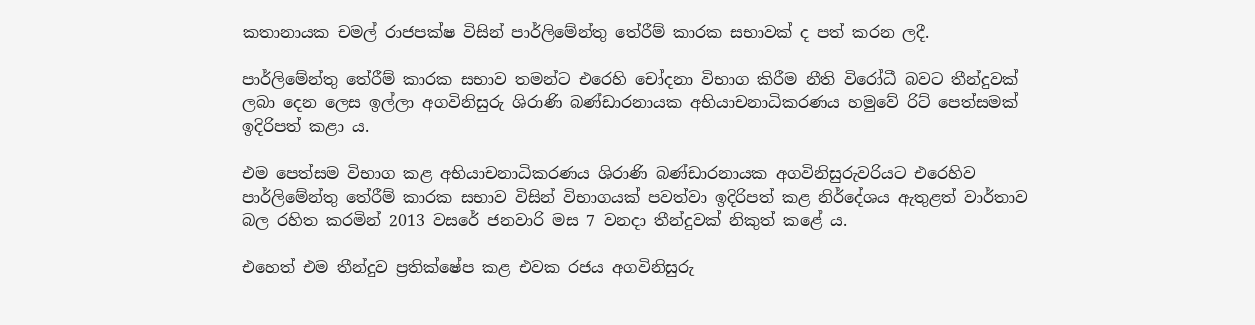කතානායක චමල් රාජපක්ෂ විසින් පාර්ලිමේන්තු තේරීම් කාරක සභාවක් ද පත් කරන ලදී.

පාර්ලිමේන්තු තේරීම් කාරක සභාව තමන්ට එරෙහි චෝදනා විභාග කිරීම නීති විරෝධී බවට තීන්දුවක් ලබා දෙන ලෙස ඉල්ලා අගවිනිසුරු ශිරාණි බණ්ඩාරනායක අභියාචනාධිකරණය හමුවේ රිට් පෙත්සමක් ඉදිරිපත් කළා ය.

එම පෙත්සම විභාග කළ අභියාචනාධිකරණය ශිරාණි බණ්ඩාරනායක අගවිනිසුරුවරියට එරෙහිව පාර්ලිමේන්තු තේරීම් කාරක සභාව විසින් විභාගයක් පවත්වා ඉදිරිපත් කළ නිර්දේශය ඇතුළත් වාර්තාව බල රහිත කරමින් 2013 වසරේ ජනවාරි මස 7 වනදා තීන්දුවක් නිකුත් කළේ ය.

එහෙත් එම තීන්දුව ප්‍රතික්ෂේප කළ එවක රජය අගවිනිසුරු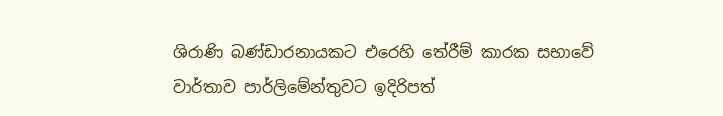ශිරාණි බණ්ඩාරනායකට එරෙහි තේරීම් කාරක සභාවේ වාර්තාව පාර්ලිමේන්තුවට ඉදිරිපත්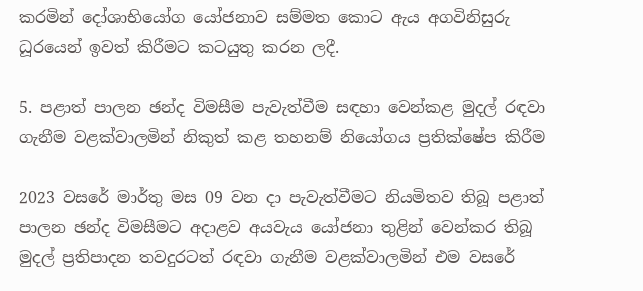කරමින් දෝශාභියෝග යෝජනාව සම්මත කොට ඇය අගවිනිසුරු ධූරයෙන් ඉවත් කිරීමට කටයුතු කරන ලදී.

5. පළාත් පාලන ඡන්ද විමසීම පැවැත්වීම සඳහා වෙන්කළ මුදල් රඳවා ගැනීම වළක්වාලමින් නිකුත් කළ තහනම් නියෝගය ප්‍රතික්ෂේප කිරීම

2023 වසරේ මාර්තු මස 09 වන දා පැවැත්වීමට නියමිතව තිබූ පළාත් පාලන ඡන්ද විමසීමට අදාළව අයවැය යෝජනා තුළින් වෙන්කර තිබූ මුදල් ප්‍රතිපාදන තවදුරටත් රඳවා ගැනීම වළක්වාලමින් එම වසරේ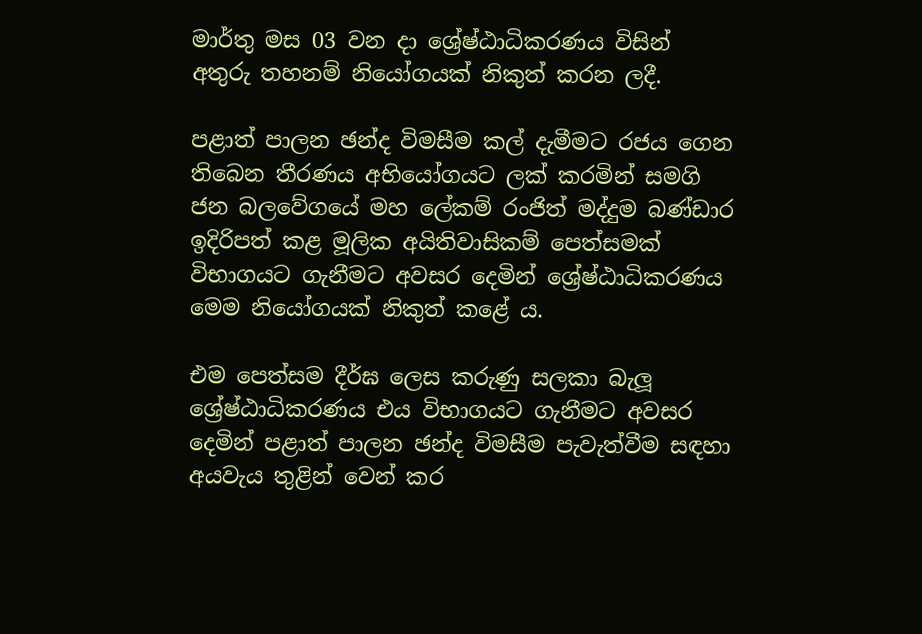මාර්තු මස 03 වන දා ශ්‍රේෂ්ඨාධිකරණය විසින් අතුරු තහනම් නියෝගයක් නිකුත් කරන ලදී.

පළාත් පාලන ඡන්ද විමසීම කල් දැමීමට රජය ගෙන තිබෙන තීරණය අභියෝගයට ලක් කරමින් සමගි ජන බලවේගයේ මහ ලේකම් රංජිත් මද්දුම බණ්ඩාර ඉදිරිපත් කළ මූලික අයිතිවාසිකම් පෙත්සමක් විභාගයට ගැනීමට අවසර දෙමින් ශ්‍රේෂ්ඨාධිකරණය මෙම නියෝගයක් නිකුත් කළේ ය.

එම පෙත්සම දීර්ඝ ලෙස කරුණු සලකා බැලූ ශ්‍රේෂ්ඨාධිකරණය එය විභාගයට ගැනීමට අවසර දෙමින් පළාත් පාලන ඡන්ද විමසීම පැවැත්වීම සඳහා අයවැය තුළින් වෙන් කර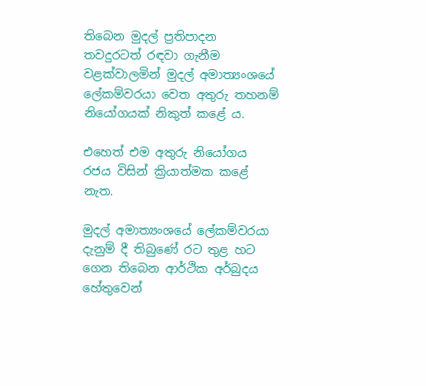තිබෙන මුදල් ප්‍රතිපාදන තවදුරටත් රඳවා ගැනීම වළක්වාලමින් මුදල් අමාත්‍යංශයේ ලේකම්වරයා වෙත අතුරු තහනම් නියෝගයක් නිකුත් කළේ ය.

එහෙත් එම අතුරු නියෝගය රජය විසින් ක්‍රියාත්මක කළේ නැත.

මුදල් අමාත්‍යංශයේ ලේකම්වරයා දැනුම් දී තිබුණේ රට තුළ හට ගෙන තිබෙන ආර්ථික අර්බුදය හේතුවෙන්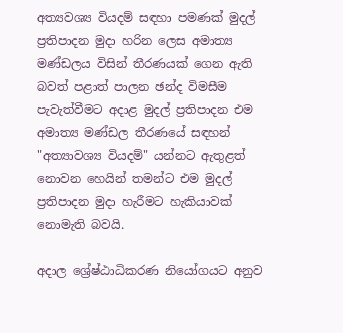අත්‍යවශ්‍ය වියදම් සඳහා පමණක් මුදල් ප්‍රතිපාදන මුදා හරින ලෙස අමාත්‍ය මණ්ඩලය විසින් තීරණයක් ගෙන ඇති බවත් පළාත් පාලන ඡන්ද විමසීම පැවැත්වීමට අදාළ මුදල් ප්‍රතිපාදන එම අමාත්‍ය මණ්ඩල තීරණයේ සඳහන් "අත්‍යාවශ්‍ය වියදම්" යන්නට ඇතුළත් නොවන හෙයින් තමන්ට එම මුදල් ප්‍රතිපාදන මුදා හැරීමට හැකියාවක් නොමැති බවයි.

අදාල ශ්‍රේෂ්ඨාධිකරණ නියෝගයට අනුව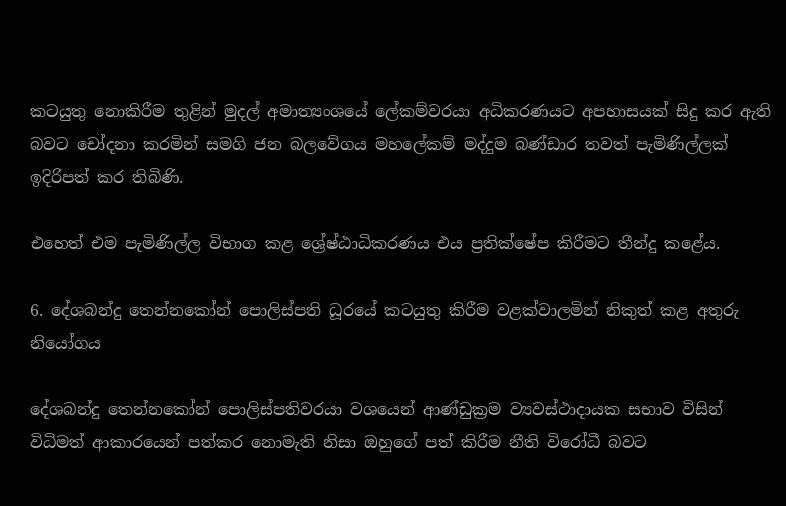කටයුතු නොකිරීම තුළින් මුදල් අමාත්‍යංශයේ ලේකම්වරයා අධිකරණයට අපහාසයක් සිදු කර ඇති බවට චෝදනා කරමින් සමගි ජන බලවේගය මහලේකම් මද්දුම බණ්ඩාර තවත් පැමිණිල්ලක් ඉදිරිපත් කර තිබිණි.

එහෙත් එම පැමිණිල්ල විභාග කළ ශ්‍රේෂ්ඨාධිකරණය එය ප්‍රතික්ෂේප කිරීමට තීන්දු කළේය.

6. දේශබන්දු තෙන්නකෝන් පොලිස්පති ධූරයේ කටයුතු කිරීම වළක්වාලමින් නිකුත් කළ අතුරු නියෝගය

දේශබන්දු තෙන්නකෝන් පොලිස්පතිවරයා වශයෙන් ආණ්ඩුක්‍රම ව්‍යවස්ථාදායක සභාව විසින් විධිමත් ආකාරයෙන් පත්කර නොමැති නිසා ඔහුගේ පත් කිරීම නීති විරෝධී බවට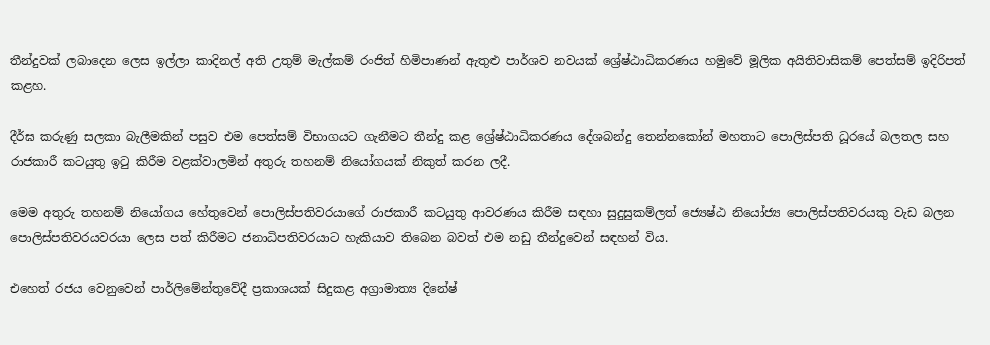තීන්දුවක් ලබාදෙන ලෙස ඉල්ලා කාදිනල් අති උතුම් මැල්කම් රංජිත් හිමිපාණන් ඇතුළු පාර්ශව නවයක් ශ්‍රේෂ්ඨාධිකරණය හමුවේ මූලික අයිතිවාසිකම් පෙත්සම් ඉදිරිපත් කළහ.

දීර්ඝ කරුණු සලකා බැලීමකින් පසුව එම පෙත්සම් විභාගයට ගැනීමට තීන්දු කළ ශ්‍රේෂ්ඨාධිකරණය දේශබන්දු තෙන්නකෝන් මහතාට පොලිස්පති ධූරයේ බලතල සහ රාජකාරී කටයුතු ඉටු කිරීම වළක්වාලමින් අතුරු තහනම් නියෝගයක් නිකුත් කරන ලදී.

මෙම අතුරු තහනම් නියෝගය හේතුවෙන් පොලිස්පතිවරයාගේ රාජකාරී කටයුතු ආවරණය කිරීම සඳහා සුදුසුකම්ලත් ජ්‍යෙෂ්ඨ නියෝජ්‍ය පොලිස්පතිවරයකු වැඩ බලන පොලිස්පතිවරයවරයා ලෙස පත් කිරීමට ජනාධිපතිවරයාට හැකියාව තිබෙන බවත් එම නඩු තීන්දුවෙන් සඳහන් විය.

එහෙත් රජය වෙනුවෙන් පාර්ලිමේන්තුවේදී ප්‍රකාශයක් සිදුකළ අග්‍රාමාත්‍ය දිනේෂ්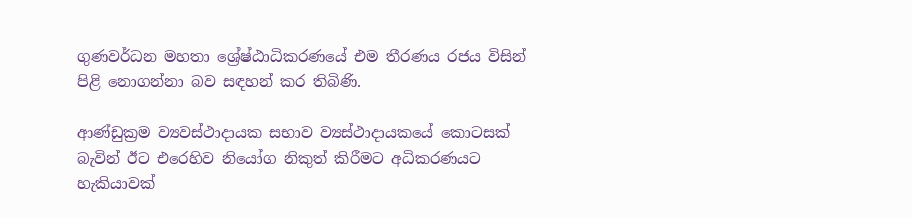ගුණවර්ධන මහතා ශ්‍රේෂ්ඨාධිකරණයේ එම තීරණය රජය විසින් පිළි නොගන්නා බව සඳහන් කර තිබිණි.

ආණ්ඩුක්‍රම ව්‍යවස්ථාදායක සභාව ව්‍යස්ථාදායකයේ කොටසක් බැවින් ඊට එරෙහිව නියෝග නිකුත් කිරීමට අධිකරණයට හැකියාවක්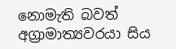නොමැති බවත් අග්‍රාමාත්‍යවරයා සිය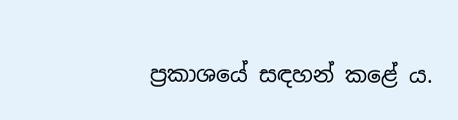ප්‍රකාශයේ සඳහන් කළේ ය.